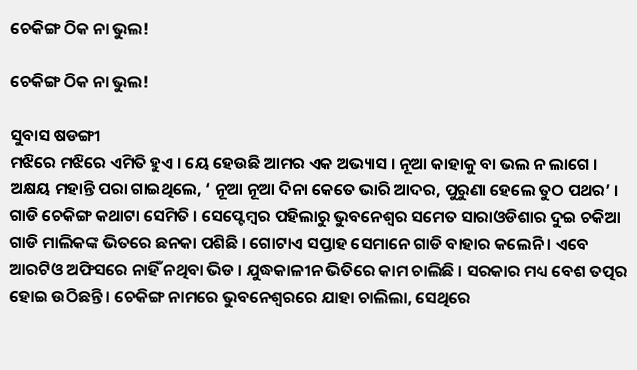ଚେକିଙ୍ଗ ଠିକ ନା ଭୁଲ!

ଚେକିଙ୍ଗ ଠିକ ନା ଭୁଲ!

ସୁବାସ ଷଡଙ୍ଗୀ
ମଝିରେ ମଝିରେ ଏମିତି ହୁଏ । ୟେ ହେଉଛି ଆମର ଏକ ଅଭ୍ୟାସ । ନୂଆ କାହାକୁ ବା ଭଲ ନ ଲାଗେ । ଅକ୍ଷୟ ମହାନ୍ତି ପରା ଗାଇଥିଲେ, ‘ ନୂଆ ନୂଆ ଦିନା କେତେ ଭାରି ଆଦର, ପୁରୁଣା ହେଲେ ତୁଠ ପଥର’ । ଗାଡି ଚେକିଙ୍ଗ କଥାଟା ସେମିତି । ସେପ୍ଟେମ୍ବର ପହିଲାରୁ ଭୁବନେଶ୍ୱର ସମେତ ସାରାଓଡିଶାର ଦୁଇ ଚକିଆ ଗାଡି ମାଲିକଙ୍କ ଭିତରେ ଛନକା ପଶିଛି । ଗୋଟାଏ ସପ୍ତାହ ସେମାନେ ଗାଡି ବାହାର କଲେନି । ଏବେ ଆରଟିଓ ଅଫିସରେ ନାହିଁ ନଥିବା ଭିଡ । ଯୁଦ୍ଧକାଳୀନ ଭିତିରେ କାମ ଚାଲିଛି । ସରକାର ମଧ୍ୟ ବେଶ ତତ୍ପର ହୋଇ ଉଠିଛନ୍ତି । ଚେକିଙ୍ଗ ନାମରେ ଭୁବନେଶ୍ୱରରେ ଯାହା ଚାଲିଲା, ସେଥିରେ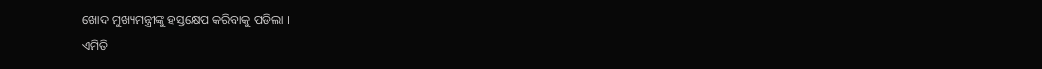ଖୋଦ ମୁଖ୍ୟମନ୍ତ୍ରୀଙ୍କୁ ହସ୍ତକ୍ଷେପ କରିବାକୁ ପଡିଲା ।
ଏମିତି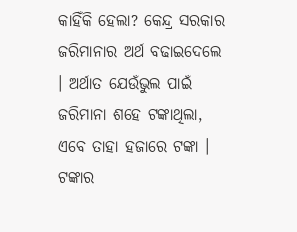କାହିଁକି ହେଲା? କେନ୍ଦ୍ର ସରକାର ଜରିମାନାର ଅର୍ଥ ବଢାଇଦେଲେ । ଅର୍ଥାତ ଯେଉଁଭୁଲ ପାଇଁ ଜରିମାନା ଶହେ ଟଙ୍କାଥିଲା, ଏବେ ତାହା ହଜାରେ ଟଙ୍କା । ଟଙ୍କାର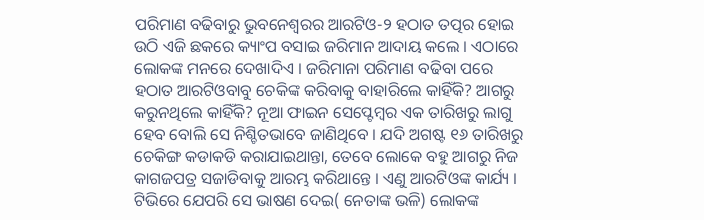ପରିମାଣ ବଢିବାରୁ ଭୁବନେଶ୍ୱରର ଆରଟିଓ-୨ ହଠାତ ତତ୍ପର ହୋଇ ଉଠି ଏଜି ଛକରେ କ୍ୟାଂପ ବସାଇ ଜରିମାନ ଆଦାୟ କଲେ । ଏଠାରେ ଲୋକଙ୍କ ମନରେ ଦେଖାଦିଏ । ଜରିମାନା ପରିମାଣ ବଢିବା ପରେ ହଠାତ ଆରଟିଓବାବୁ ଚେକିଙ୍କ କରିବାକୁ ବାହାରିଲେ କାହିଁକି? ଆଗରୁ କରୁନଥିଲେ କାହିଁକି? ନୂଆ ଫାଇନ ସେପ୍ଟେମ୍ବର ଏକ ତାରିଖରୁ ଲାଗୁ ହେବ ବୋଲି ସେ ନିଶ୍ଚିତଭାବେ ଜାଣିଥିବେ । ଯଦି ଅଗଷ୍ଟ ୧୬ ତାରିଖରୁ ଚେକିଙ୍ଗ କଡାକଡି କରାଯାଇଥାନ୍ତା, ତେବେ ଲୋକେ ବହୁ ଆଗରୁ ନିଜ କାଗଜପତ୍ର ସଜାଡିବାକୁ ଆରମ୍ଭ କରିଥାନ୍ତେ । ଏଣୁ ଆରଟିଓଙ୍କ କାର୍ଯ୍ୟ । ଟିଭିରେ ଯେପରି ସେ ଭାଷଣ ଦେଇ( ନେତାଙ୍କ ଭଳି) ଲୋକଙ୍କ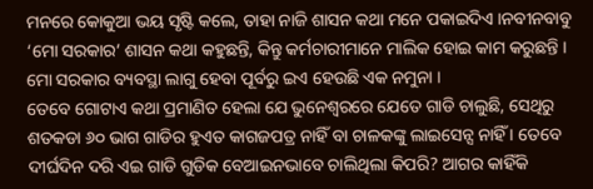ମନରେ କୋକୁଆ ଭୟ ସୃଷ୍ଟି କଲେ, ତାହା ନାଜି ଶାସନ କଥା ମନେ ପକାଇଦିଏ ।ନବୀନବାବୁ ‘ମୋ ସରକାର’ ଶାସନ କଥା କହୁଛନ୍ତି, କିନ୍ତୁ କର୍ମଚାରୀମାନେ ମାଲିକ ହୋଇ କାମ କରୁଛନ୍ତି । ମୋ ସରକାର ବ୍ୟବସ୍ଥା ଲାଗୁ ହେବା ପୂର୍ବରୁ ଇଏ ହେଉଛି ଏକ ନମୁନା ।
ତେବେ ଗୋଟାଏ କଥା ପ୍ରମାଣିତ ହେଲା ଯେ ଭୁନେଶ୍ୱରରେ ଯେତେ ଗାଡି ଚାଲୁଛି, ସେଥିରୁ ଶତକଡା ୬୦ ଭାଗ ଗାଡିର ହୁଏତ କାଗଜପତ୍ର ନାହିଁ ବା ଚାଳକଙ୍କୁ ଲାଇସେନ୍ସ ନାହିଁ । ତେବେ ଦୀର୍ଘଦିନ ଦରି ଏଇ ଗାଡି ଗୁଡିକ ବେଆଇନଭାବେ ଚାଲିଥିଲା କିପରି? ଆଗର କାହିଁକି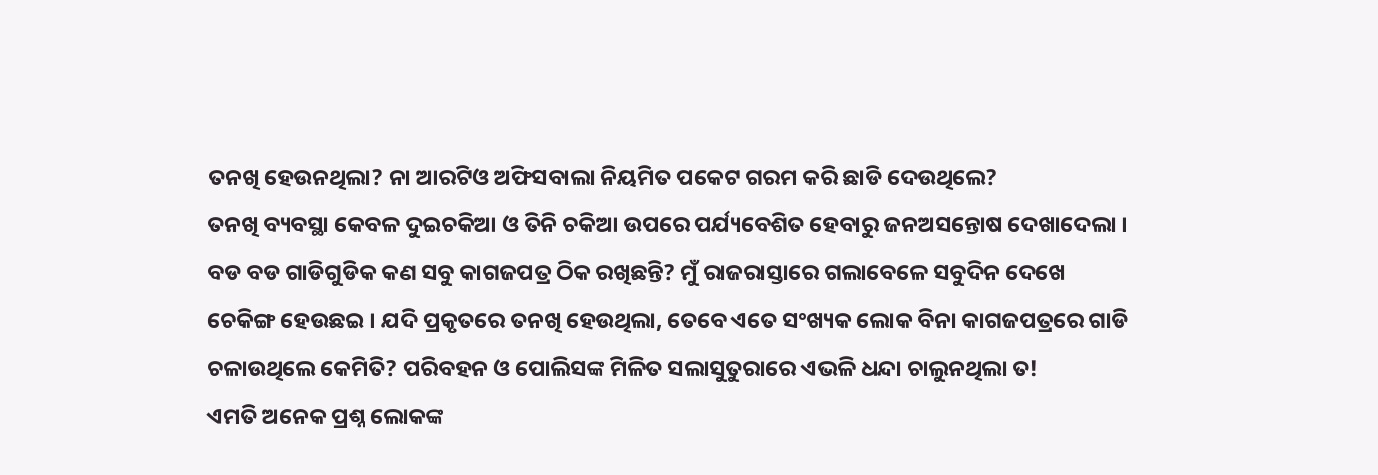ତନଖି ହେଉନଥିଲା? ନା ଆରଟିଓ ଅଫିସବାଲା ନିୟମିତ ପକେଟ ଗରମ କରି ଛାଡି ଦେଉଥିଲେ?
ତନଖି ବ୍ୟବସ୍ଥା କେବଳ ଦୁଇଚକିଆ ଓ ତିନି ଚକିଆ ଉପରେ ପର୍ଯ୍ୟବେଶିତ ହେବାରୁ ଜନଅସନ୍ତୋଷ ଦେଖାଦେଲା । ବଡ ବଡ ଗାଡିଗୁଡିକ କଣ ସବୁ କାଗଜପତ୍ର ଠିକ ରଖିଛନ୍ତି? ମୁଁ ରାଜରାସ୍ତାରେ ଗଲାବେଳେ ସବୁଦିନ ଦେଖେ ଚେକିଙ୍ଗ ହେଉଛଇ । ଯଦି ପ୍ରକୃତରେ ତନଖି ହେଉଥିଲା, ତେବେ ଏତେ ସଂଖ୍ୟକ ଲୋକ ବିନା କାଗଜପତ୍ରରେ ଗାଡି ଚଳାଉଥିଲେ କେମିତି? ପରିବହନ ଓ ପୋଲିସଙ୍କ ମିଳିତ ସଲାସୁତୁରାରେ ଏଭଳି ଧନ୍ଦା ଚାଲୁନଥିଲା ତ!
ଏମତି ଅନେକ ପ୍ରଶ୍ନ ଲୋକଙ୍କ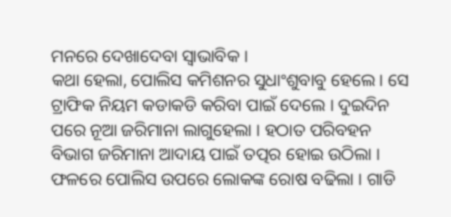ମନରେ ଦେଖାଦେବା ସ୍ୱାଭାବିକ ।
କଥା ହେଲା, ପୋଲିସ କମିଶନର ସୁଧାଂଶୁବାବୁ ହେଲେ । ସେ ଟ୍ରାଫିକ ନିୟମ କଡାକଡି କରିବା ପାଇଁ ଦେଲେ । ଦୁଇଦିନ ପରେ ନୂଆ ଜରିମାନା ଲାଗୁହେଲା । ହଠାତ ପରିବହନ ବିଭାଗ ଜରିମାନା ଆଦାୟ ପାଇଁ ତତ୍ପର ହୋଇ ଉଠିଲା । ଫଳରେ ପୋଲିସ ଉପରେ ଲୋକଙ୍କ ରୋଷ ବଢିଲା । ଗାଡି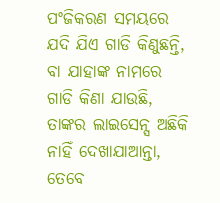ପଂଜିକରଣ ସମୟରେ ଯଦି ଯିଏ ଗାଡି କିଣୁଛନ୍ତି, ବା ଯାହାଙ୍କ ନାମରେ ଗାଡି କିଣା ଯାଉଛି, ତାଙ୍କର ଲାଇସେନ୍ସ ଅଛିକି ନାହିଁ ଦେଖାଯାଆନ୍ତା, ତେବେ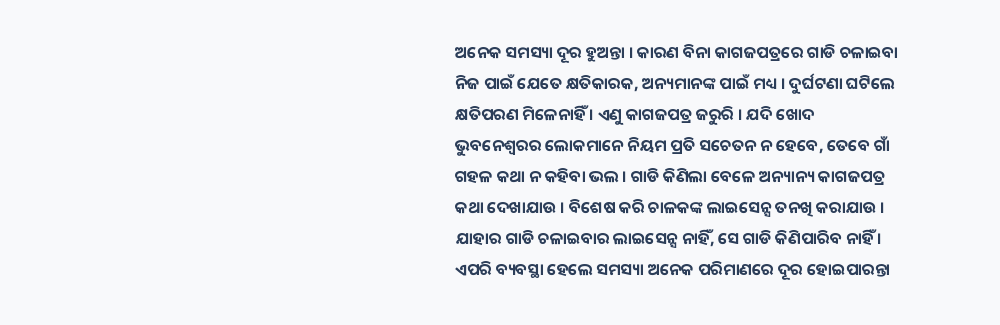ଅନେକ ସମସ୍ୟା ଦୂର ହୁଅନ୍ତା । କାରଣ ବିନା କାଗଜପତ୍ରରେ ଗାଡି ଚଳାଇବା ନିଜ ପାଇଁ ଯେତେ କ୍ଷତିକାରକ, ଅନ୍ୟମାନଙ୍କ ପାଇଁ ମଧ୍ୟ । ଦୁର୍ଘଟଣା ଘଟିଲେ କ୍ଷତିପରଣ ମିଳେନାହିଁ । ଏଣୁ କାଗଜପତ୍ର ଜରୁରି । ଯଦି ଖୋଦ ଭୁବନେଶ୍ୱରର ଲୋକମାନେ ନିୟମ ପ୍ରତି ସଚେତନ ନ ହେବେ, ତେବେ ଗାଁ ଗହଳ କଥା ନ କହିବା ଭଲ । ଗାଡି କିଣିଲା ବେଳେ ଅନ୍ୟାନ୍ୟ କାଗଜପତ୍ର କଥା ଦେଖାଯାଉ । ବିଶେଷ କରି ଚାଳକଙ୍କ ଲାଇସେନ୍ସ ତନଖି କରାଯାଉ । ଯାହାର ଗାଡି ଚଳାଇବାର ଲାଇସେନ୍ସ ନାହିଁ, ସେ ଗାଡି କିଣିପାରିବ ନାହିଁ । ଏପରି ବ୍ୟବସ୍ଥା ହେଲେ ସମସ୍ୟା ଅନେକ ପରିମାଣରେ ଦୂର ହୋଇପାରନ୍ତା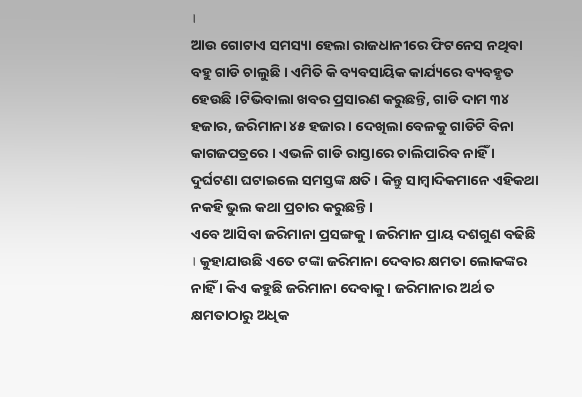।
ଆଉ ଗୋଟାଏ ସମସ୍ୟା ହେଲା ରାଜଧାନୀରେ ଫିଟନେସ ନଥିବା ବହୁ ଗାଡି ଚାଲୁଛି । ଏମିତି କି ବ୍ୟବସାୟିକ କାର୍ଯ୍ୟରେ ବ୍ୟବହୃତ ହେଉଛି ।ଟିଭିବାଲା ଖବର ପ୍ରସାରଣ କରୁଛନ୍ତି, ଗାଡି ଦାମ ୩୪ ହଜାର, ଜରିମାନା ୪୫ ହଜାର । ଦେଖିଲା ବେଳକୁ ଗାଡିଟି ବିନା କାଗଜପତ୍ରରେ । ଏଭଳି ଗାଡି ରାସ୍ତାରେ ଚାଲିପାରିବ ନାହିଁ । ଦୁର୍ଘଟଣା ଘଟାଇଲେ ସମସ୍ତଙ୍କ କ୍ଷତି । କିନ୍ତୁ ସାମ୍ବାଦିକମାନେ ଏହିକଥା ନକହି ଭୁଲ କଥା ପ୍ରଚାର କରୁଛନ୍ତି ।
ଏବେ ଆସିବା ଜରିମାନା ପ୍ରସଙ୍ଗକୁ । ଜରିମାନ ପ୍ରାୟ ଦଶଗୁଣ ବଢିଛି । କୁହାଯାଉଛି ଏତେ ଟଙ୍କା ଜରିମାନା ଦେବାର କ୍ଷମତା ଲୋକଙ୍କର ନାହିଁ । କିଏ କହୁଛି ଜରିମାନା ଦେବାକୁ । ଜରିମାନାର ଅର୍ଥ ତ କ୍ଷମତାଠାରୁ ଅଧିକ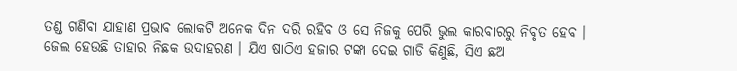ତଣ୍ଡ ଗଣିବା ଯାହାଣ ପ୍ରଭାବ ଲୋକଟି ଅନେକ ଦିନ ଦରି ରହିବ ଓ ସେ ନିଜକୁ ପେରି ଭୁଲ କାରବାରରୁ ନିବୃତ ହେବ । ଜେଲ ହେଉଛି ତାହାର ନିଛକ ଉଦାହରଣ । ଯିଏ ଷାଠିଏ ହଜାର ଟଙ୍କା ଦେଇ ଗାଡି କିଣୁଛି, ସିଏ ଛଅ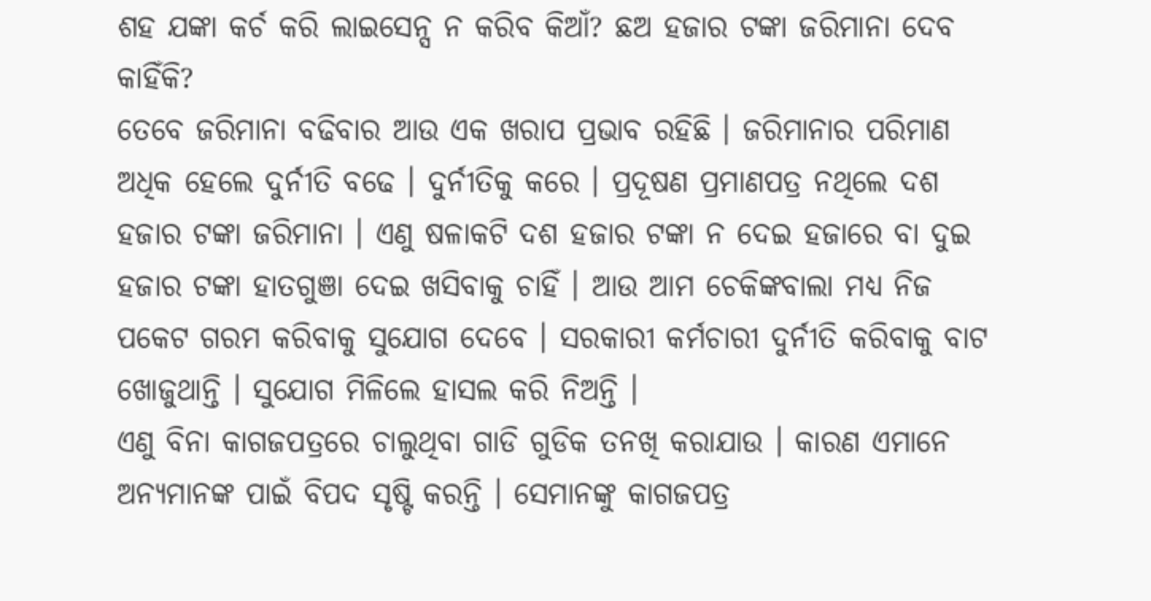ଶହ ଯଙ୍କା କର୍ଚ କରି ଲାଇସେନ୍ସ ନ କରିବ କିଆଁ? ଛଅ ହଜାର ଟଙ୍କା ଜରିମାନା ଦେବ କାହିଁକି?
ତେବେ ଜରିମାନା ବଢିବାର ଆଉ ଏକ ଖରାପ ପ୍ରଭାବ ରହିଛି । ଜରିମାନାର ପରିମାଣ ଅଧିକ ହେଲେ ଦୁର୍ନୀତି ବଢେ । ଦୁର୍ନୀତିକୁ କରେ । ପ୍ରଦୂଷଣ ପ୍ରମାଣପତ୍ର ନଥିଲେ ଦଶ ହଜାର ଟଙ୍କା ଜରିମାନା । ଏଣୁ ଷଳାକଟି ଦଶ ହଜାର ଟଙ୍କା ନ ଦେଇ ହଜାରେ ବା ଦୁଇ ହଜାର ଟଙ୍କା ହାତଗୁଞା ଦେଇ ଖସିବାକୁ ଚାହିଁ । ଆଉ ଆମ ଚେକିଙ୍କବାଲା ମଧ୍ୟ ନିଜ ପକେଟ ଗରମ କରିବାକୁ ସୁଯୋଗ ଦେବେ । ସରକାରୀ କର୍ମଚାରୀ ଦୁର୍ନୀତି କରିବାକୁ ବାଟ ଖୋଜୁଥାନ୍ତି । ସୁଯୋଗ ମିଳିଲେ ହାସଲ କରି ନିଅନ୍ତି ।
ଏଣୁ ବିନା କାଗଜପତ୍ରରେ ଚାଲୁଥିବା ଗାଡି ଗୁଡିକ ତନଖି କରାଯାଉ । କାରଣ ଏମାନେ ଅନ୍ୟମାନଙ୍କ ପାଇଁ ବିପଦ ସୃଷ୍ଟି କରନ୍ତି । ସେମାନଙ୍କୁ କାଗଜପତ୍ର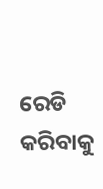ରେଡି କରିବାକୁ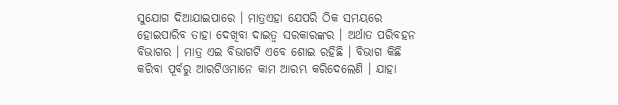ସୁଯୋଗ ଦିଆଯାଇପାରେ । ମାତ୍ରଏହା ଯେପରି ଠିକ ସମୟରେ ହୋଇପାରିବ ତାହା ଦେଖିବା ଦାଇତ୍ୱ ସରକାରଙ୍କର । ଅର୍ଥାତ ପରିବହନ ବିଭାଗର । ମାତ୍ର ଏଇ ବିଭାଗଟି ଏବେ ଶୋଇ ରହିଛି । ବିଭାଗ କିଛି କରିବା ପୂର୍ବରୁ ଆରଟିଓମାନେ କାମ ଆରମ୍ଭ କରିଦେଲେଣି । ଯାହା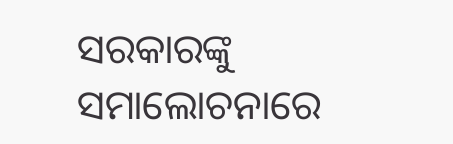ସରକାରଙ୍କୁ ସମାଲୋଚନାରେ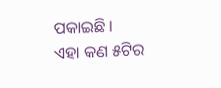ପକାଇଛି ।
ଏହା କଣ ୫ଟିର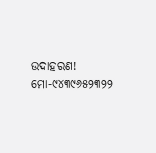ଉଦାହରଣ!
ମୋ-୯୪୩୯୬୫୨୩୨୨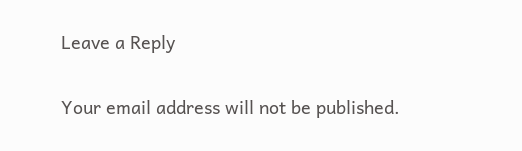Leave a Reply

Your email address will not be published.